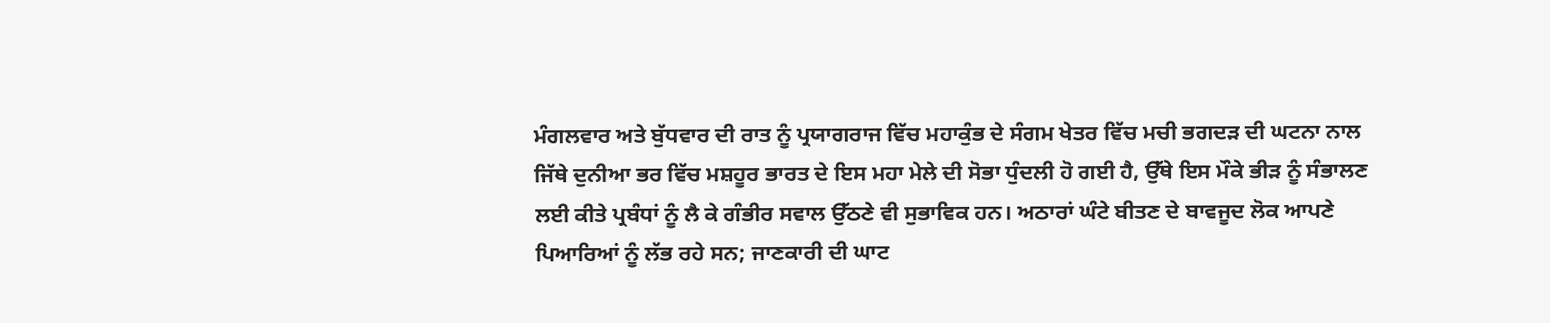ਮੰਗਲਵਾਰ ਅਤੇ ਬੁੱਧਵਾਰ ਦੀ ਰਾਤ ਨੂੰ ਪ੍ਰਯਾਗਰਾਜ ਵਿੱਚ ਮਹਾਕੁੰਭ ਦੇ ਸੰਗਮ ਖੇਤਰ ਵਿੱਚ ਮਚੀ ਭਗਦੜ ਦੀ ਘਟਨਾ ਨਾਲ ਜਿੱਥੇ ਦੁਨੀਆ ਭਰ ਵਿੱਚ ਮਸ਼ਹੂਰ ਭਾਰਤ ਦੇ ਇਸ ਮਹਾ ਮੇਲੇ ਦੀ ਸੋਭਾ ਧੁੰਦਲੀ ਹੋ ਗਈ ਹੈ, ਉੱਥੇ ਇਸ ਮੌਕੇ ਭੀੜ ਨੂੰ ਸੰਭਾਲਣ ਲਈ ਕੀਤੇ ਪ੍ਰਬੰਧਾਂ ਨੂੰ ਲੈ ਕੇ ਗੰਭੀਰ ਸਵਾਲ ਉੱਠਣੇ ਵੀ ਸੁਭਾਵਿਕ ਹਨ। ਅਠਾਰਾਂ ਘੰਟੇ ਬੀਤਣ ਦੇ ਬਾਵਜੂਦ ਲੋਕ ਆਪਣੇ ਪਿਆਰਿਆਂ ਨੂੰ ਲੱਭ ਰਹੇ ਸਨ; ਜਾਣਕਾਰੀ ਦੀ ਘਾਟ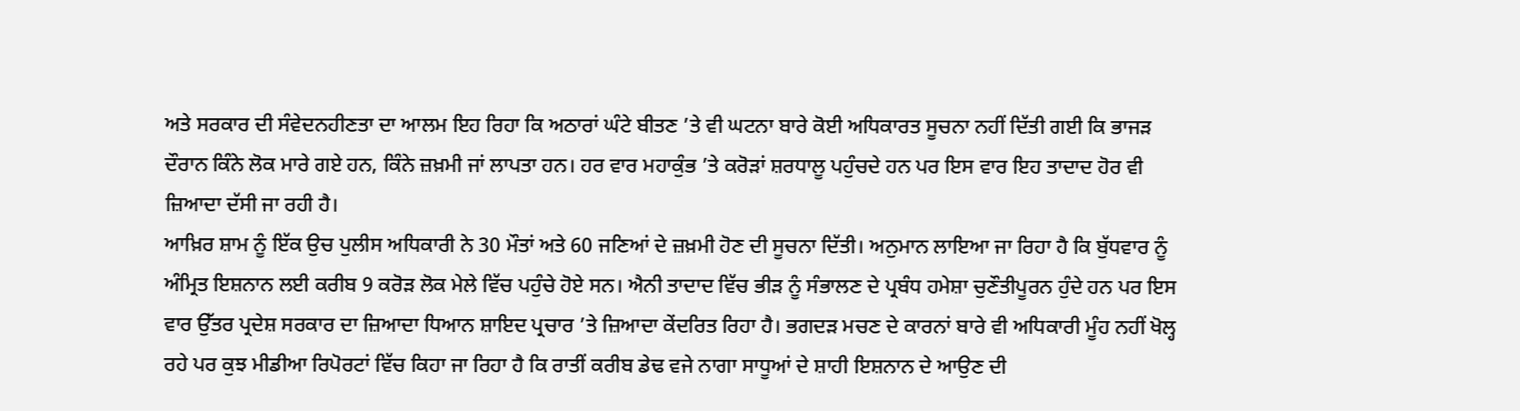ਅਤੇ ਸਰਕਾਰ ਦੀ ਸੰਵੇਦਨਹੀਣਤਾ ਦਾ ਆਲਮ ਇਹ ਰਿਹਾ ਕਿ ਅਠਾਰਾਂ ਘੰਟੇ ਬੀਤਣ ’ਤੇ ਵੀ ਘਟਨਾ ਬਾਰੇ ਕੋਈ ਅਧਿਕਾਰਤ ਸੂਚਨਾ ਨਹੀਂ ਦਿੱਤੀ ਗਈ ਕਿ ਭਾਜੜ ਦੌਰਾਨ ਕਿੰਨੇ ਲੋਕ ਮਾਰੇ ਗਏ ਹਨ, ਕਿੰਨੇ ਜ਼ਖ਼ਮੀ ਜਾਂ ਲਾਪਤਾ ਹਨ। ਹਰ ਵਾਰ ਮਹਾਕੁੰਭ ’ਤੇ ਕਰੋੜਾਂ ਸ਼ਰਧਾਲੂ ਪਹੁੰਚਦੇ ਹਨ ਪਰ ਇਸ ਵਾਰ ਇਹ ਤਾਦਾਦ ਹੋਰ ਵੀ ਜ਼ਿਆਦਾ ਦੱਸੀ ਜਾ ਰਹੀ ਹੈ।
ਆਖ਼ਿਰ ਸ਼ਾਮ ਨੂੰ ਇੱਕ ਉਚ ਪੁਲੀਸ ਅਧਿਕਾਰੀ ਨੇ 30 ਮੌਤਾਂ ਅਤੇ 60 ਜਣਿਆਂ ਦੇ ਜ਼ਖ਼ਮੀ ਹੋਣ ਦੀ ਸੂਚਨਾ ਦਿੱਤੀ। ਅਨੁਮਾਨ ਲਾਇਆ ਜਾ ਰਿਹਾ ਹੈ ਕਿ ਬੁੱਧਵਾਰ ਨੂੰ ਅੰਮ੍ਰਿਤ ਇਸ਼ਨਾਨ ਲਈ ਕਰੀਬ 9 ਕਰੋੜ ਲੋਕ ਮੇਲੇ ਵਿੱਚ ਪਹੁੰਚੇ ਹੋਏ ਸਨ। ਐਨੀ ਤਾਦਾਦ ਵਿੱਚ ਭੀੜ ਨੂੰ ਸੰਭਾਲਣ ਦੇ ਪ੍ਰਬੰਧ ਹਮੇਸ਼ਾ ਚੁਣੌਤੀਪੂਰਨ ਹੁੰਦੇ ਹਨ ਪਰ ਇਸ ਵਾਰ ਉੱਤਰ ਪ੍ਰਦੇਸ਼ ਸਰਕਾਰ ਦਾ ਜ਼ਿਆਦਾ ਧਿਆਨ ਸ਼ਾਇਦ ਪ੍ਰਚਾਰ ’ਤੇ ਜ਼ਿਆਦਾ ਕੇਂਦਰਿਤ ਰਿਹਾ ਹੈ। ਭਗਦੜ ਮਚਣ ਦੇ ਕਾਰਨਾਂ ਬਾਰੇ ਵੀ ਅਧਿਕਾਰੀ ਮੂੰਹ ਨਹੀਂ ਖੋਲ੍ਹ ਰਹੇ ਪਰ ਕੁਝ ਮੀਡੀਆ ਰਿਪੋਰਟਾਂ ਵਿੱਚ ਕਿਹਾ ਜਾ ਰਿਹਾ ਹੈ ਕਿ ਰਾਤੀਂ ਕਰੀਬ ਡੇਢ ਵਜੇ ਨਾਗਾ ਸਾਧੂਆਂ ਦੇ ਸ਼ਾਹੀ ਇਸ਼ਨਾਨ ਦੇ ਆਉਣ ਦੀ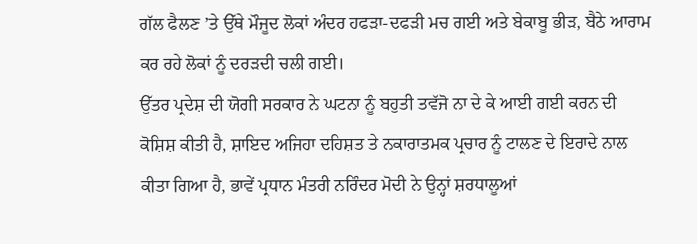ਗੱਲ ਫੈਲਣ ’ਤੇ ਉੱਥੇ ਮੌਜੂਦ ਲੋਕਾਂ ਅੰਦਰ ਹਫੜਾ-ਦਫੜੀ ਮਚ ਗਈ ਅਤੇ ਬੇਕਾਬੂ ਭੀੜ, ਬੈਠੇ ਆਰਾਮ ਕਰ ਰਹੇ ਲੋਕਾਂ ਨੂੰ ਦਰੜਦੀ ਚਲੀ ਗਈ।
ਉੱਤਰ ਪ੍ਰਦੇਸ਼ ਦੀ ਯੋਗੀ ਸਰਕਾਰ ਨੇ ਘਟਨਾ ਨੂੰ ਬਹੁਤੀ ਤਵੱਜੋ ਨਾ ਦੇ ਕੇ ਆਈ ਗਈ ਕਰਨ ਦੀ ਕੋਸ਼ਿਸ਼ ਕੀਤੀ ਹੈ, ਸ਼ਾਇਦ ਅਜਿਹਾ ਦਹਿਸ਼ਤ ਤੇ ਨਕਾਰਾਤਮਕ ਪ੍ਰਚਾਰ ਨੂੰ ਟਾਲਣ ਦੇ ਇਰਾਦੇ ਨਾਲ ਕੀਤਾ ਗਿਆ ਹੈ, ਭਾਵੇਂ ਪ੍ਰਧਾਨ ਮੰਤਰੀ ਨਰਿੰਦਰ ਮੋਦੀ ਨੇ ਉਨ੍ਹਾਂ ਸ਼ਰਧਾਲੂਆਂ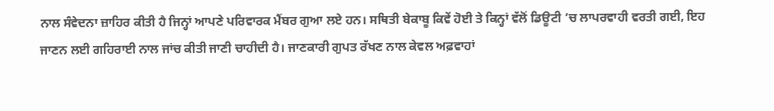ਨਾਲ ਸੰਵੇਦਨਾ ਜ਼ਾਹਿਰ ਕੀਤੀ ਹੈ ਜਿਨ੍ਹਾਂ ਆਪਣੇ ਪਰਿਵਾਰਕ ਮੈਂਬਰ ਗੁਆ ਲਏ ਹਨ। ਸਥਿਤੀ ਬੇਕਾਬੂ ਕਿਵੇਂ ਹੋਈ ਤੇ ਕਿਨ੍ਹਾਂ ਵੱਲੋਂ ਡਿਊਟੀ ’ਚ ਲਾਪਰਵਾਹੀ ਵਰਤੀ ਗਈ, ਇਹ ਜਾਣਨ ਲਈ ਗਹਿਰਾਈ ਨਾਲ ਜਾਂਚ ਕੀਤੀ ਜਾਣੀ ਚਾਹੀਦੀ ਹੈ। ਜਾਣਕਾਰੀ ਗੁਪਤ ਰੱਖਣ ਨਾਲ ਕੇਵਲ ਅਫ਼ਵਾਹਾਂ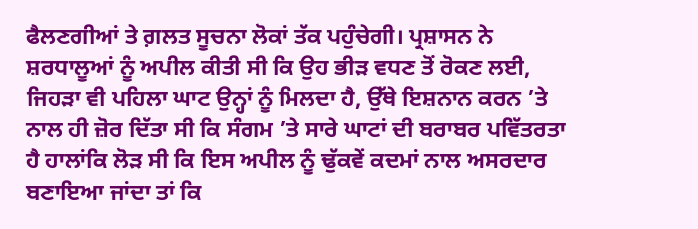ਫੈਲਣਗੀਆਂ ਤੇ ਗ਼ਲਤ ਸੂਚਨਾ ਲੋਕਾਂ ਤੱਕ ਪਹੁੰਚੇਗੀ। ਪ੍ਰਸ਼ਾਸਨ ਨੇ ਸ਼ਰਧਾਲੂਆਂ ਨੂੰ ਅਪੀਲ ਕੀਤੀ ਸੀ ਕਿ ਉਹ ਭੀੜ ਵਧਣ ਤੋਂ ਰੋਕਣ ਲਈ, ਜਿਹੜਾ ਵੀ ਪਹਿਲਾ ਘਾਟ ਉਨ੍ਹਾਂ ਨੂੰ ਮਿਲਦਾ ਹੈ, ਉੱਥੇ ਇਸ਼ਨਾਨ ਕਰਨ ’ਤੇ ਨਾਲ ਹੀ ਜ਼ੋਰ ਦਿੱਤਾ ਸੀ ਕਿ ਸੰਗਮ ’ਤੇ ਸਾਰੇ ਘਾਟਾਂ ਦੀ ਬਰਾਬਰ ਪਵਿੱਤਰਤਾ ਹੈ ਹਾਲਾਂਕਿ ਲੋੜ ਸੀ ਕਿ ਇਸ ਅਪੀਲ ਨੂੰ ਢੁੱਕਵੇਂ ਕਦਮਾਂ ਨਾਲ ਅਸਰਦਾਰ ਬਣਾਇਆ ਜਾਂਦਾ ਤਾਂ ਕਿ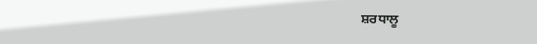ਸ਼ਰਧਾਲੂ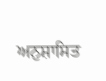ਅਨੁਸ਼ਾਸਿਤ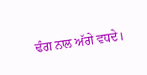ਢੰਗ ਨਾਲ ਅੱਗੇ ਵਧਦੇ।